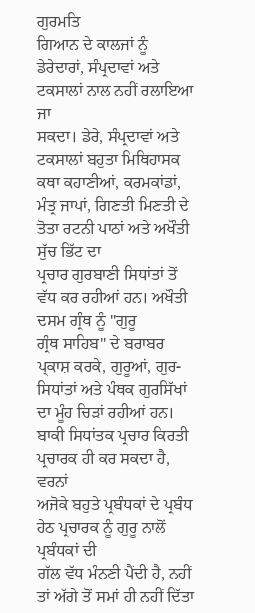ਗੁਰਮਤਿ
ਗਿਆਨ ਦੇ ਕਾਲਜਾਂ ਨੂੰ ਡੇਰੇਦਾਰਾਂ, ਸੰਪ੍ਰਦਾਵਾਂ ਅਤੇ ਟਕਸਾਲਾਂ ਨਾਲ ਨਹੀਂ ਰਲਾਇਆ ਜਾ
ਸਕਦਾ। ਡੇਰੇ, ਸੰਪ੍ਰਦਾਵਾਂ ਅਤੇ ਟਕਸਾਲਾਂ ਬਹੁਤਾ ਮਿਥਿਹਾਸਕ ਕਥਾ ਕਹਾਣੀਆਂ, ਕਰਮਕਾਂਡਾਂ,
ਮੰਤ੍ਰ ਜਾਪਾਂ, ਗਿਣਤੀ ਮਿਣਤੀ ਦੇ ਤੋਤਾ ਰਟਨੀ ਪਾਠਾਂ ਅਤੇ ਅਖੌਤੀ ਸੁੱਚ ਭਿੱਟ ਦਾ
ਪ੍ਰਚਾਰ ਗੁਰਬਾਣੀ ਸਿਧਾਂਤਾਂ ਤੋਂ ਵੱਧ ਕਰ ਰਹੀਆਂ ਹਨ। ਅਖੌਤੀ ਦਸਮ ਗ੍ਰੰਥ ਨੂੰ "ਗੁਰੂ
ਗ੍ਰੰਥ ਸਾਹਿਬ" ਦੇ ਬਰਾਬਰ ਪ੍ਕਾਸ਼ ਕਰਕੇ, ਗੁਰੂਆਂ, ਗੁਰ-ਸਿਧਾਂਤਾਂ ਅਤੇ ਪੰਥਕ ਗੁਰਸਿੱਖਾਂ
ਦਾ ਮੂੰਹ ਚਿੜਾਂ ਰਹੀਆਂ ਹਨ।
ਬਾਕੀ ਸਿਧਾਂਤਕ ਪ੍ਰਚਾਰ ਕਿਰਤੀ ਪ੍ਰਚਾਰਕ ਹੀ ਕਰ ਸਕਦਾ ਹੈ, ਵਰਨਾਂ
ਅਜੋਕੇ ਬਹੁਤੇ ਪ੍ਰਬੰਧਕਾਂ ਦੇ ਪ੍ਰਬੰਧ ਹੇਠ ਪ੍ਰਚਾਰਕ ਨੂੰ ਗੁਰੂ ਨਾਲੋਂ ਪ੍ਰਬੰਧਕਾਂ ਦੀ
ਗੱਲ ਵੱਧ ਮੰਨਣੀ ਪੈਂਦੀ ਹੈ, ਨਹੀਂ ਤਾਂ ਅੱਗੇ ਤੋਂ ਸਮਾਂ ਹੀ ਨਹੀਂ ਦਿੱਤਾ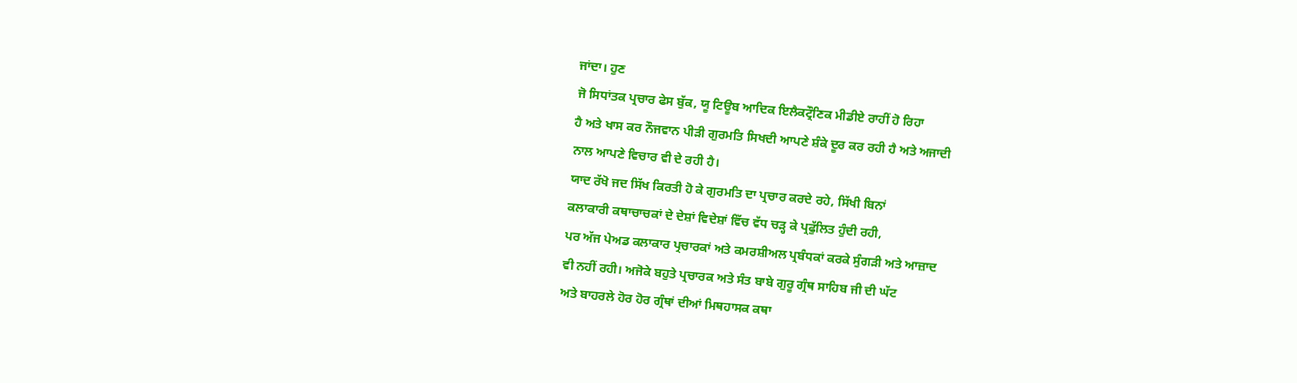ਜਾਂਦਾ। ਹੁਣ
ਜੋ ਸਿਧਾਂਤਕ ਪ੍ਰਚਾਰ ਫੇਸ ਬੁੱਕ, ਯੂ ਟਿਊਬ ਆਦਿਕ ਇਲੈਕਟ੍ਰੌਣਿਕ ਮੀਡੀਏ ਰਾਹੀਂ ਹੋ ਰਿਹਾ
ਹੈ ਅਤੇ ਖਾਸ ਕਰ ਨੌਜਵਾਨ ਪੀੜੀ ਗੁਰਮਤਿ ਸਿਖਦੀ ਆਪਣੇ ਸ਼ੰਕੇ ਦੂਰ ਕਰ ਰਹੀ ਹੈ ਅਤੇ ਅਜਾਦੀ
ਨਾਲ ਆਪਣੇ ਵਿਚਾਰ ਵੀ ਦੇ ਰਹੀ ਹੈ।
ਯਾਦ ਰੱਖੋ ਜਦ ਸਿੱਖ ਕਿਰਤੀ ਹੋ ਕੇ ਗੁਰਮਤਿ ਦਾ ਪ੍ਰਚਾਰ ਕਰਦੇ ਰਹੇ, ਸਿੱਖੀ ਬਿਨਾਂ
ਕਲਾਕਾਰੀ ਕਥਾਚਾਚਕਾਂ ਦੇ ਦੇਸ਼ਾਂ ਵਿਦੇਸ਼ਾਂ ਵਿੱਚ ਵੱਧ ਚੜ੍ਹ ਕੇ ਪ੍ਰਫੁੱਲਿਤ ਹੁੰਦੀ ਰਹੀ,
ਪਰ ਅੱਜ ਪੇਅਡ ਕਲਾਕਾਰ ਪ੍ਰਚਾਰਕਾਂ ਅਤੇ ਕਮਰਸ਼ੀਅਲ ਪ੍ਰਬੰਧਕਾਂ ਕਰਕੇ ਸੁੰਗੜੀ ਅਤੇ ਆਜ਼ਾਦ
ਵੀ ਨਹੀਂ ਰਹੀ। ਅਜੋਕੇ ਬਹੁਤੇ ਪ੍ਰਚਾਰਕ ਅਤੇ ਸੰਤ ਬਾਬੇ ਗੁਰੂ ਗ੍ਰੰਥ ਸਾਹਿਬ ਜੀ ਦੀ ਘੱਟ
ਅਤੇ ਬਾਹਰਲੇ ਹੋਰ ਹੋਰ ਗ੍ਰੰਥਾਂ ਦੀਆਂ ਮਿਥਹਾਸਕ ਕਥਾ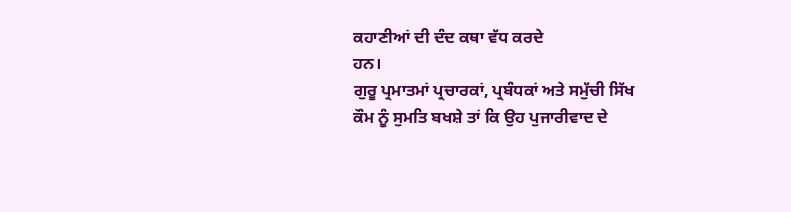ਕਹਾਣੀਆਂ ਦੀ ਦੰਦ ਕਥਾ ਵੱਧ ਕਰਦੇ
ਹਨ।
ਗੁਰੂ ਪ੍ਰਮਾਤਮਾਂ ਪ੍ਰਚਾਰਕਾਂ, ਪ੍ਰਬੰਧਕਾਂ ਅਤੇ ਸਮੁੱਚੀ ਸਿੱਖ
ਕੌਮ ਨੂੰ ਸੁਮਤਿ ਬਖਸ਼ੇ ਤਾਂ ਕਿ ਉਹ ਪੁਜਾਰੀਵਾਦ ਦੇ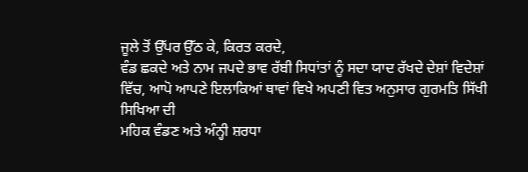ਜੂਲੇ ਤੋਂ ਉੱਪਰ ਉੱਠ ਕੇ, ਕਿਰਤ ਕਰਦੇ,
ਵੰਡ ਛਕਦੇ ਅਤੇ ਨਾਮ ਜਪਦੇ ਭਾਵ ਰੱਬੀ ਸਿਧਾਂਤਾਂ ਨੂੰ ਸਦਾ ਯਾਦ ਰੱਖਦੇ ਦੇਸ਼ਾਂ ਵਿਦੇਸ਼ਾਂ
ਵਿੱਚ, ਆਪੋ ਆਪਣੇ ਇਲਾਕਿਆਂ ਥਾਵਾਂ ਵਿਖੇ ਅਪਣੀ ਵਿਤ ਅਨੁਸਾਰ ਗੁਰਮਤਿ ਸਿੱਖੀ ਸਿਖਿਆ ਦੀ
ਮਹਿਕ ਵੰਡਣ ਅਤੇ ਅੰਨ੍ਹੀ ਸ਼ਰਧਾ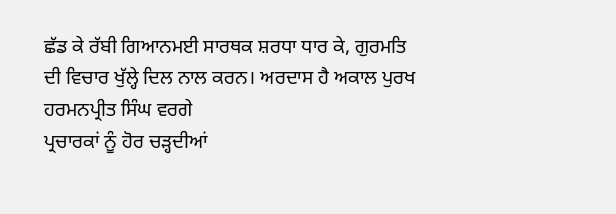ਛੱਡ ਕੇ ਰੱਬੀ ਗਿਆਨਮਈ ਸਾਰਥਕ ਸ਼ਰਧਾ ਧਾਰ ਕੇ, ਗੁਰਮਤਿ
ਦੀ ਵਿਚਾਰ ਖੁੱਲ੍ਹੇ ਦਿਲ ਨਾਲ ਕਰਨ। ਅਰਦਾਸ ਹੈ ਅਕਾਲ ਪੁਰਖ ਹਰਮਨਪ੍ਰੀਤ ਸਿੰਘ ਵਰਗੇ
ਪ੍ਰਚਾਰਕਾਂ ਨੂੰ ਹੋਰ ਚੜ੍ਹਦੀਆਂ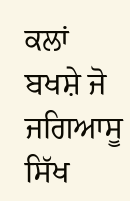ਕਲਾਂ ਬਖਸ਼ੇ ਜੋ ਜਗਿਆਸੂ ਸਿੱਖ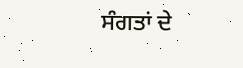ਸੰਗਤਾਂ ਦੇ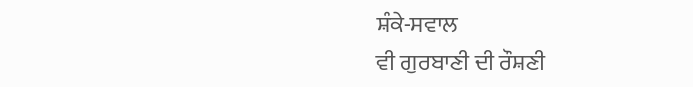ਸ਼ੰਕੇ-ਸਵਾਲ
ਵੀ ਗੁਰਬਾਣੀ ਦੀ ਰੌਸ਼ਣੀ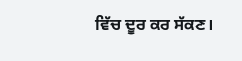ਵਿੱਚ ਦੂਰ ਕਰ ਸੱਕਣ।